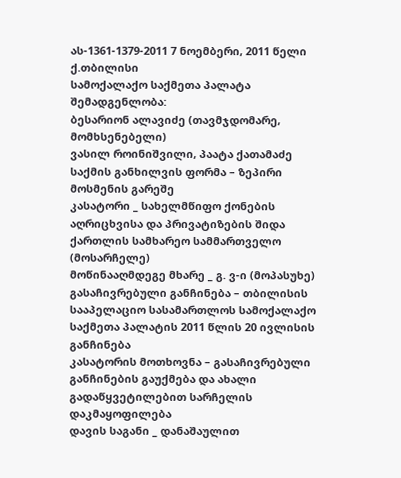ას-1361-1379-2011 7 ნოემბერი, 2011 წელი
ქ.თბილისი
სამოქალაქო საქმეთა პალატა
შემადგენლობა:
ბესარიონ ალავიძე (თავმჯდომარე, მომხსენებელი)
ვასილ როინიშვილი, პაატა ქათამაძე
საქმის განხილვის ფორმა – ზეპირი მოსმენის გარეშე
კასატორი _ სახელმწიფო ქონების აღრიცხვისა და პრივატიზების შიდა ქართლის სამხარეო სამმართველო (მოსარჩელე)
მოწინააღმდეგე მხარე _ გ. ვ-ი (მოპასუხე)
გასაჩივრებული განჩინება – თბილისის სააპელაციო სასამართლოს სამოქალაქო საქმეთა პალატის 2011 წლის 20 ივლისის განჩინება
კასატორის მოთხოვნა – გასაჩივრებული განჩინების გაუქმება და ახალი გადაწყვეტილებით სარჩელის დაკმაყოფილება
დავის საგანი _ დანაშაულით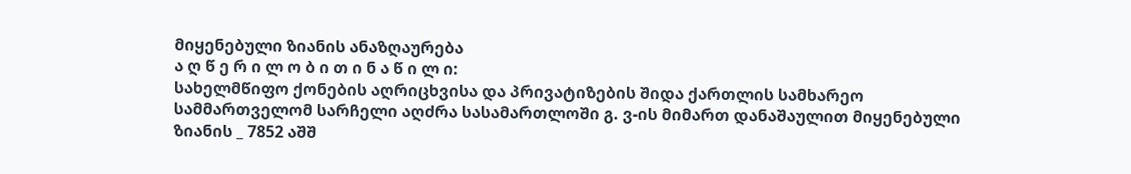მიყენებული ზიანის ანაზღაურება
ა ღ წ ე რ ი ლ ო ბ ი თ ი ნ ა წ ი ლ ი:
სახელმწიფო ქონების აღრიცხვისა და პრივატიზების შიდა ქართლის სამხარეო სამმართველომ სარჩელი აღძრა სასამართლოში გ. ვ-ის მიმართ დანაშაულით მიყენებული ზიანის _ 7852 აშშ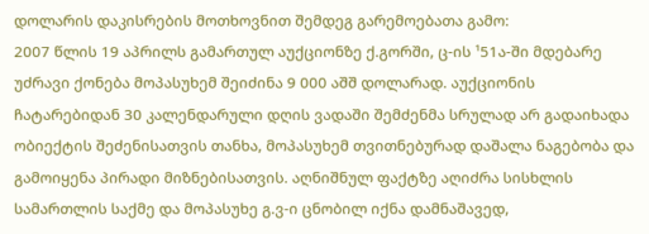დოლარის დაკისრების მოთხოვნით შემდეგ გარემოებათა გამო:
2007 წლის 19 აპრილს გამართულ აუქციონზე ქ.გორში, ც-ის ¹51ა-ში მდებარე უძრავი ქონება მოპასუხემ შეიძინა 9 000 აშშ დოლარად. აუქციონის ჩატარებიდან 30 კალენდარული დღის ვადაში შემძენმა სრულად არ გადაიხადა ობიექტის შეძენისათვის თანხა, მოპასუხემ თვითნებურად დაშალა ნაგებობა და გამოიყენა პირადი მიზნებისათვის. აღნიშნულ ფაქტზე აღიძრა სისხლის სამართლის საქმე და მოპასუხე გ.ვ-ი ცნობილ იქნა დამნაშავედ,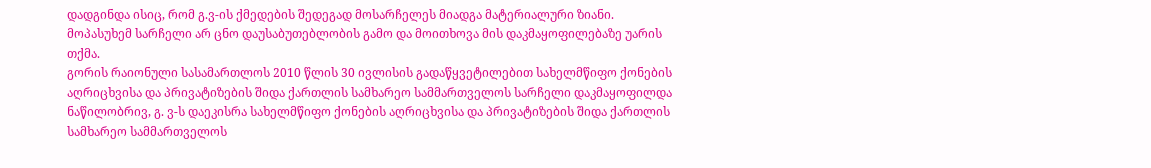დადგინდა ისიც, რომ გ.ვ-ის ქმედების შედეგად მოსარჩელეს მიადგა მატერიალური ზიანი.
მოპასუხემ სარჩელი არ ცნო დაუსაბუთებლობის გამო და მოითხოვა მის დაკმაყოფილებაზე უარის თქმა.
გორის რაიონული სასამართლოს 2010 წლის 30 ივლისის გადაწყვეტილებით სახელმწიფო ქონების აღრიცხვისა და პრივატიზების შიდა ქართლის სამხარეო სამმართველოს სარჩელი დაკმაყოფილდა ნაწილობრივ, გ. ვ-ს დაეკისრა სახელმწიფო ქონების აღრიცხვისა და პრივატიზების შიდა ქართლის სამხარეო სამმართველოს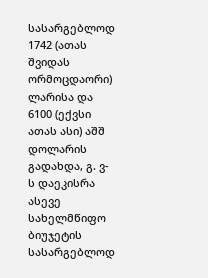სასარგებლოდ 1742 (ათას შვიდას ორმოცდაორი) ლარისა და 6100 (ექვსი ათას ასი) აშშ დოლარის გადახდა, გ. ვ-ს დაეკისრა ასევე სახელმწიფო ბიუჯეტის სასარგებლოდ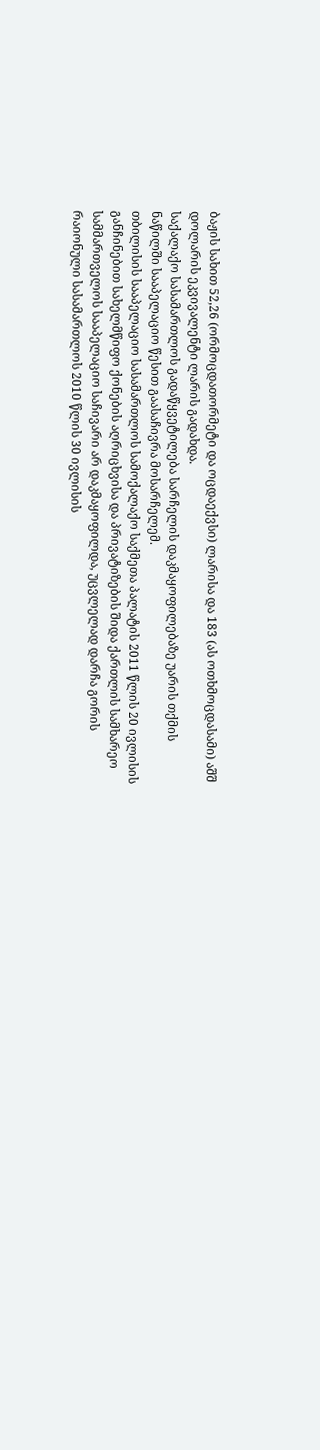ბაჟის სახით 52,26 (ორმოცდათორმეტი და ოცდაექვსი) ლარისა და 183 (ას ოთხმოცდასამი) აშშ დოლარის ეკვივალენტი ლარის გადახდა.
საქალაქო სასამართლოს გადაწყვეტილება სარჩელის დაკმაყოფილებაზე უარის თქმის ნაწილში სააპელაციო წესით გაასაჩივრა მოსარჩელემ.
თბილისის სააპელაციო სასამართლოს სამოქალაქო საქმეთა პალატის 2011 წლის 20 ივლისის განჩინებით სახელმწიფო ქონების აღრიცხვისა და პრივატიზების შიდა ქართლის სამხარეო სამმართველოს სააპელაციო საჩივარი არ დაკმაყოფილდა, უცვლელად დარჩა გორის რაიონული სასამართლოს 2010 წლის 30 ივლისის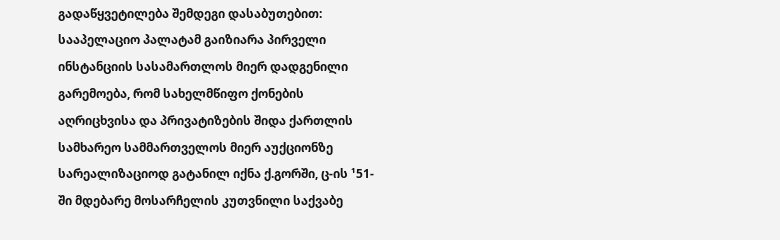გადაწყვეტილება შემდეგი დასაბუთებით:
სააპელაციო პალატამ გაიზიარა პირველი ინსტანციის სასამართლოს მიერ დადგენილი გარემოება, რომ სახელმწიფო ქონების აღრიცხვისა და პრივატიზების შიდა ქართლის სამხარეო სამმართველოს მიერ აუქციონზე სარეალიზაციოდ გატანილ იქნა ქ.გორში, ც-ის ¹51-ში მდებარე მოსარჩელის კუთვნილი საქვაბე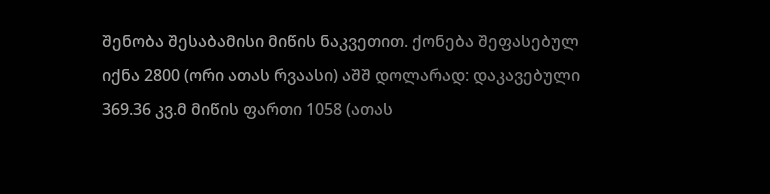შენობა შესაბამისი მიწის ნაკვეთით. ქონება შეფასებულ იქნა 2800 (ორი ათას რვაასი) აშშ დოლარად: დაკავებული 369.36 კვ.მ მიწის ფართი 1058 (ათას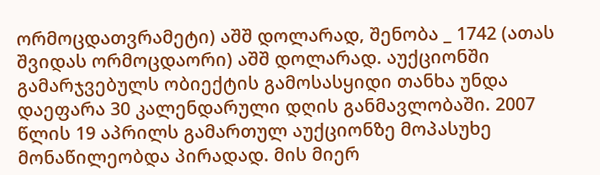ორმოცდათვრამეტი) აშშ დოლარად, შენობა _ 1742 (ათას შვიდას ორმოცდაორი) აშშ დოლარად. აუქციონში გამარჯვებულს ობიექტის გამოსასყიდი თანხა უნდა დაეფარა 30 კალენდარული დღის განმავლობაში. 2007 წლის 19 აპრილს გამართულ აუქციონზე მოპასუხე მონაწილეობდა პირადად. მის მიერ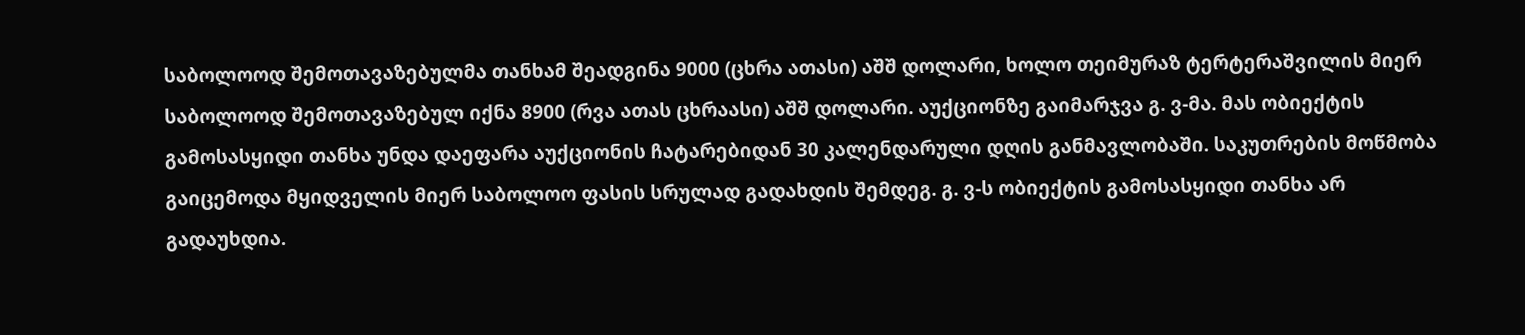საბოლოოდ შემოთავაზებულმა თანხამ შეადგინა 9000 (ცხრა ათასი) აშშ დოლარი, ხოლო თეიმურაზ ტერტერაშვილის მიერ საბოლოოდ შემოთავაზებულ იქნა 8900 (რვა ათას ცხრაასი) აშშ დოლარი. აუქციონზე გაიმარჯვა გ. ვ-მა. მას ობიექტის გამოსასყიდი თანხა უნდა დაეფარა აუქციონის ჩატარებიდან 30 კალენდარული დღის განმავლობაში. საკუთრების მოწმობა გაიცემოდა მყიდველის მიერ საბოლოო ფასის სრულად გადახდის შემდეგ. გ. ვ-ს ობიექტის გამოსასყიდი თანხა არ გადაუხდია.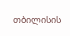თბილისის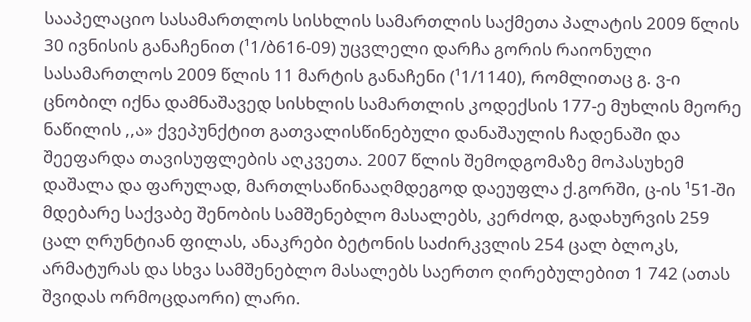სააპელაციო სასამართლოს სისხლის სამართლის საქმეთა პალატის 2009 წლის 30 ივნისის განაჩენით (¹1/ბ616-09) უცვლელი დარჩა გორის რაიონული სასამართლოს 2009 წლის 11 მარტის განაჩენი (¹1/1140), რომლითაც გ. ვ-ი ცნობილ იქნა დამნაშავედ სისხლის სამართლის კოდექსის 177-ე მუხლის მეორე ნაწილის ,,ა» ქვეპუნქტით გათვალისწინებული დანაშაულის ჩადენაში და შეეფარდა თავისუფლების აღკვეთა. 2007 წლის შემოდგომაზე მოპასუხემ დაშალა და ფარულად, მართლსაწინააღმდეგოდ დაეუფლა ქ.გორში, ც-ის ¹51-ში მდებარე საქვაბე შენობის სამშენებლო მასალებს, კერძოდ, გადახურვის 259 ცალ ღრუნტიან ფილას, ანაკრები ბეტონის საძირკვლის 254 ცალ ბლოკს, არმატურას და სხვა სამშენებლო მასალებს საერთო ღირებულებით 1 742 (ათას შვიდას ორმოცდაორი) ლარი.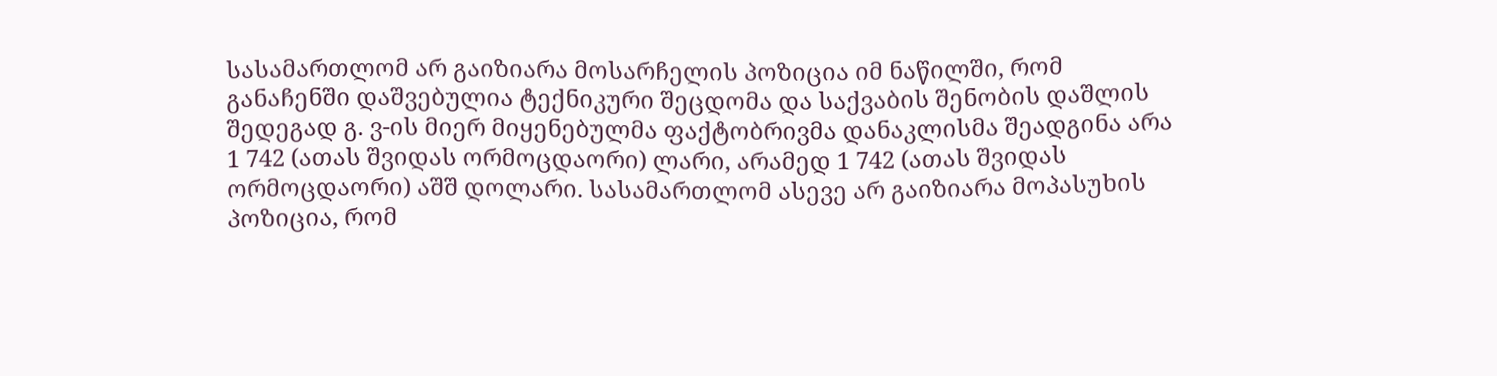სასამართლომ არ გაიზიარა მოსარჩელის პოზიცია იმ ნაწილში, რომ განაჩენში დაშვებულია ტექნიკური შეცდომა და საქვაბის შენობის დაშლის შედეგად გ. ვ-ის მიერ მიყენებულმა ფაქტობრივმა დანაკლისმა შეადგინა არა 1 742 (ათას შვიდას ორმოცდაორი) ლარი, არამედ 1 742 (ათას შვიდას ორმოცდაორი) აშშ დოლარი. სასამართლომ ასევე არ გაიზიარა მოპასუხის პოზიცია, რომ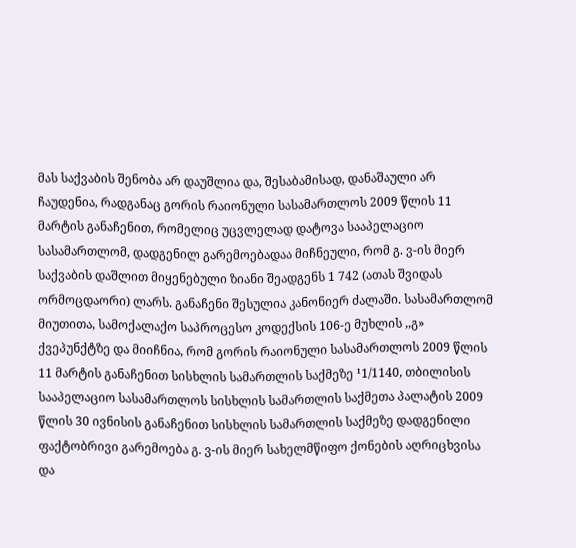მას საქვაბის შენობა არ დაუშლია და, შესაბამისად, დანაშაული არ ჩაუდენია, რადგანაც გორის რაიონული სასამართლოს 2009 წლის 11 მარტის განაჩენით, რომელიც უცვლელად დატოვა სააპელაციო სასამართლომ, დადგენილ გარემოებადაა მიჩნეული, რომ გ. ვ-ის მიერ საქვაბის დაშლით მიყენებული ზიანი შეადგენს 1 742 (ათას შვიდას ორმოცდაორი) ლარს. განაჩენი შესულია კანონიერ ძალაში. სასამართლომ მიუთითა, სამოქალაქო საპროცესო კოდექსის 106-ე მუხლის ,,გ» ქვეპუნქტზე და მიიჩნია, რომ გორის რაიონული სასამართლოს 2009 წლის 11 მარტის განაჩენით სისხლის სამართლის საქმეზე ¹1/1140, თბილისის სააპელაციო სასამართლოს სისხლის სამართლის საქმეთა პალატის 2009 წლის 30 ივნისის განაჩენით სისხლის სამართლის საქმეზე დადგენილი ფაქტობრივი გარემოება გ. ვ-ის მიერ სახელმწიფო ქონების აღრიცხვისა და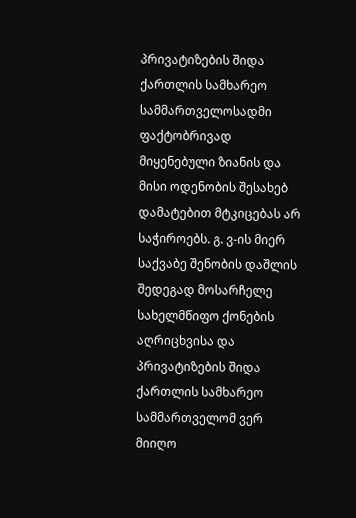პრივატიზების შიდა ქართლის სამხარეო სამმართველოსადმი ფაქტობრივად მიყენებული ზიანის და მისი ოდენობის შესახებ დამატებით მტკიცებას არ საჭიროებს. გ. ვ-ის მიერ საქვაბე შენობის დაშლის შედეგად მოსარჩელე სახელმწიფო ქონების აღრიცხვისა და პრივატიზების შიდა ქართლის სამხარეო სამმართველომ ვერ მიიღო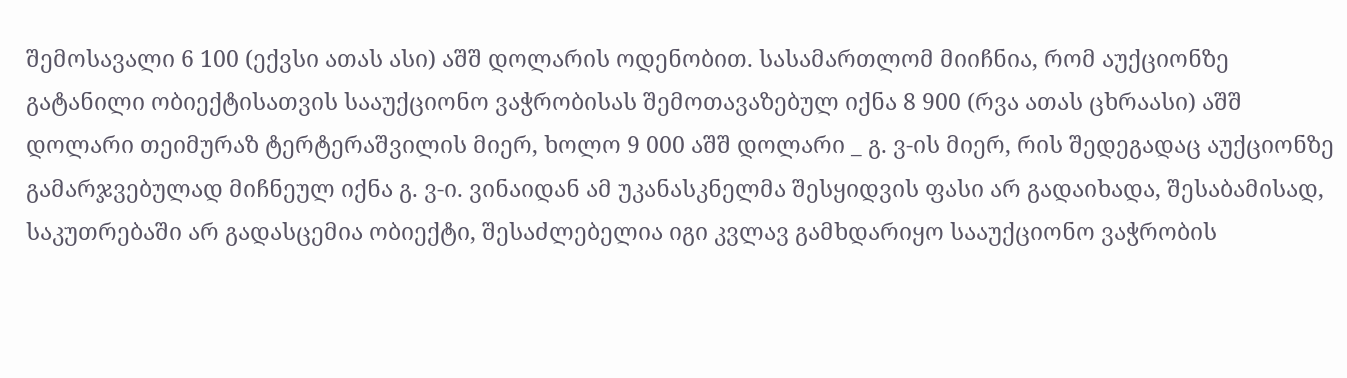შემოსავალი 6 100 (ექვსი ათას ასი) აშშ დოლარის ოდენობით. სასამართლომ მიიჩნია, რომ აუქციონზე გატანილი ობიექტისათვის სააუქციონო ვაჭრობისას შემოთავაზებულ იქნა 8 900 (რვა ათას ცხრაასი) აშშ დოლარი თეიმურაზ ტერტერაშვილის მიერ, ხოლო 9 000 აშშ დოლარი _ გ. ვ-ის მიერ, რის შედეგადაც აუქციონზე გამარჯვებულად მიჩნეულ იქნა გ. ვ-ი. ვინაიდან ამ უკანასკნელმა შესყიდვის ფასი არ გადაიხადა, შესაბამისად, საკუთრებაში არ გადასცემია ობიექტი, შესაძლებელია იგი კვლავ გამხდარიყო სააუქციონო ვაჭრობის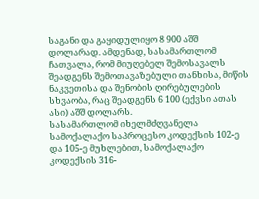საგანი და გაყიდულიყო 8 900 აშშ დოლარად. ამდენად, სასამართლომ ჩათვალა, რომ მიუღებელ შემოსავალს შეადგენს შემოთავაზებული თანხისა, მიწის ნაკვეთისა და შენობის ღირებულების სხვაობა, რაც შეადგენს 6 100 (ექვსი ათას ასი) აშშ დოლარს.
სასამართლომ იხელმძღვანელა სამოქალაქო საპროცესო კოდექსის 102-ე და 105-ე მუხლებით, სამოქალაქო კოდექსის 316-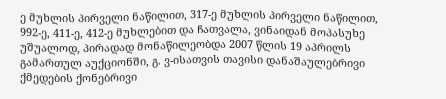ე მუხლის პირველი ნაწილით, 317-ე მუხლის პირველი ნაწილით, 992-ე, 411-ე, 412-ე მუხლებით და ჩათვალა, ვინაიდან მოპასუხე უშუალოდ, პირადად მონაწილეობდა 2007 წლის 19 აპრილს გამართულ აუქციონში, გ. ვ-ისათვის თავისი დანაშაულებრივი ქმედების ქონებრივი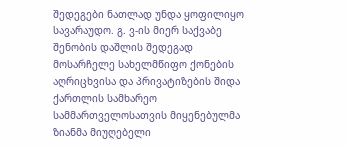შედეგები ნათლად უნდა ყოფილიყო სავარაუდო. გ. ვ-ის მიერ საქვაბე შენობის დაშლის შედეგად მოსარჩელე სახელმწიფო ქონების აღრიცხვისა და პრივატიზების შიდა ქართლის სამხარეო სამმართველოსათვის მიყენებულმა ზიანმა მიუღებელი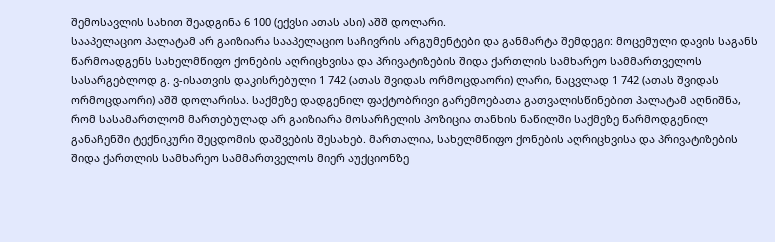შემოსავლის სახით შეადგინა 6 100 (ექვსი ათას ასი) აშშ დოლარი.
სააპელაციო პალატამ არ გაიზიარა სააპელაციო საჩივრის არგუმენტები და განმარტა შემდეგი: მოცემული დავის საგანს წარმოადგენს სახელმწიფო ქონების აღრიცხვისა და პრივატიზების შიდა ქართლის სამხარეო სამმართველოს სასარგებლოდ გ. ვ-ისათვის დაკისრებული 1 742 (ათას შვიდას ორმოცდაორი) ლარი, ნაცვლად 1 742 (ათას შვიდას ორმოცდაორი) აშშ დოლარისა. საქმეზე დადგენილ ფაქტობრივი გარემოებათა გათვალისწინებით პალატამ აღნიშნა, რომ სასამართლომ მართებულად არ გაიზიარა მოსარჩელის პოზიცია თანხის ნაწილში საქმეზე წარმოდგენილ განაჩენში ტექნიკური შეცდომის დაშვების შესახებ. მართალია, სახელმწიფო ქონების აღრიცხვისა და პრივატიზების შიდა ქართლის სამხარეო სამმართველოს მიერ აუქციონზე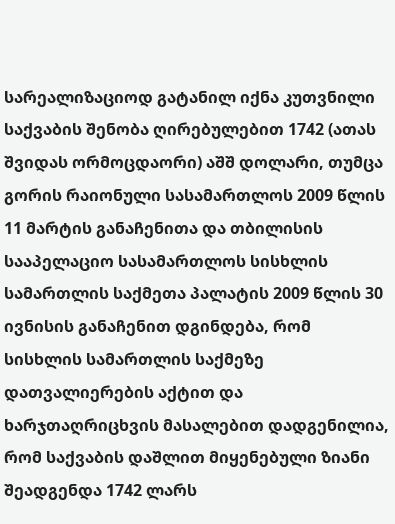სარეალიზაციოდ გატანილ იქნა კუთვნილი საქვაბის შენობა ღირებულებით 1742 (ათას შვიდას ორმოცდაორი) აშშ დოლარი, თუმცა გორის რაიონული სასამართლოს 2009 წლის 11 მარტის განაჩენითა და თბილისის სააპელაციო სასამართლოს სისხლის სამართლის საქმეთა პალატის 2009 წლის 30 ივნისის განაჩენით დგინდება, რომ სისხლის სამართლის საქმეზე დათვალიერების აქტით და ხარჯთაღრიცხვის მასალებით დადგენილია, რომ საქვაბის დაშლით მიყენებული ზიანი შეადგენდა 1742 ლარს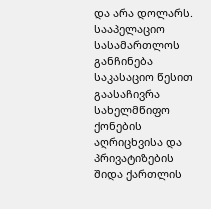და არა დოლარს.
სააპელაციო სასამართლოს განჩინება საკასაციო წესით გაასაჩივრა სახელმწიფო ქონების აღრიცხვისა და პრივატიზების შიდა ქართლის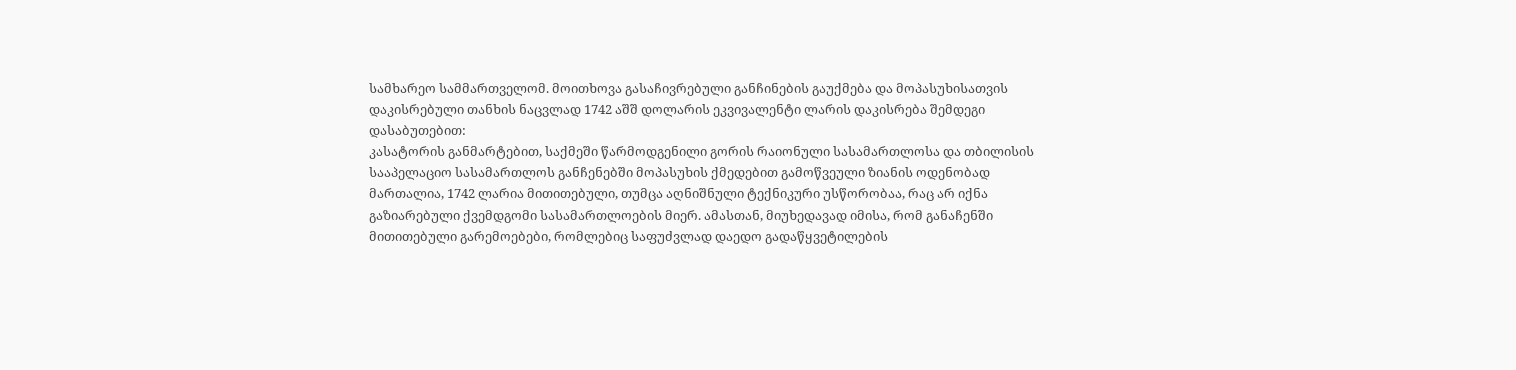სამხარეო სამმართველომ. მოითხოვა გასაჩივრებული განჩინების გაუქმება და მოპასუხისათვის დაკისრებული თანხის ნაცვლად 1742 აშშ დოლარის ეკვივალენტი ლარის დაკისრება შემდეგი დასაბუთებით:
კასატორის განმარტებით, საქმეში წარმოდგენილი გორის რაიონული სასამართლოსა და თბილისის სააპელაციო სასამართლოს განჩენებში მოპასუხის ქმედებით გამოწვეული ზიანის ოდენობად მართალია, 1742 ლარია მითითებული, თუმცა აღნიშნული ტექნიკური უსწორობაა, რაც არ იქნა გაზიარებული ქვემდგომი სასამართლოების მიერ. ამასთან, მიუხედავად იმისა, რომ განაჩენში მითითებული გარემოებები, რომლებიც საფუძვლად დაედო გადაწყვეტილების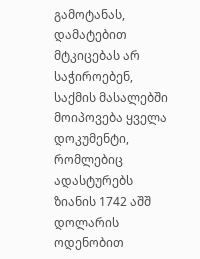გამოტანას, დამატებით მტკიცებას არ საჭიროებენ, საქმის მასალებში მოიპოვება ყველა დოკუმენტი, რომლებიც ადასტურებს ზიანის 1742 აშშ დოლარის ოდენობით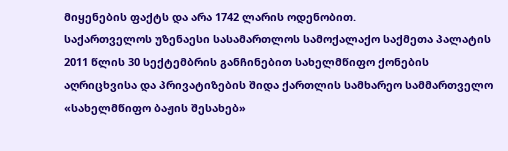მიყენების ფაქტს და არა 1742 ლარის ოდენობით.
საქართველოს უზენაესი სასამართლოს სამოქალაქო საქმეთა პალატის 2011 წლის 30 სექტემბრის განჩინებით სახელმწიფო ქონების აღრიცხვისა და პრივატიზების შიდა ქართლის სამხარეო სამმართველო «სახელმწიფო ბაჟის შესახებ»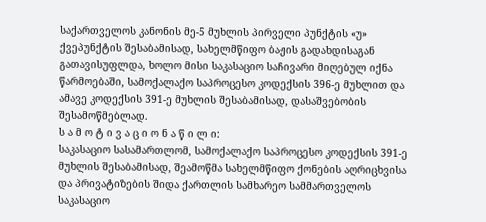საქართველოს კანონის მე-5 მუხლის პირველი პუნქტის «უ» ქვეპუნქტის შესაბამისად, სახელმწიფო ბაჟის გადახდისაგან გათავისუფლდა, ხოლო მისი საკასაციო საჩივარი მიღებულ იქნა წარმოებაში, სამოქალაქო საპროცესო კოდექსის 396-ე მუხლით და ამავე კოდექსის 391-ე მუხლის შესაბამისად, დასაშვებობის შესამოწმებლად.
ს ა მ ო ტ ი ვ ა ც ი ო ნ ა წ ი ლ ი:
საკასაციო სასამართლომ, სამოქალაქო საპროცესო კოდექსის 391-ე მუხლის შესაბამისად, შეამოწმა სახელმწიფო ქონების აღრიცხვისა და პრივატიზების შიდა ქართლის სამხარეო სამმართველოს საკასაციო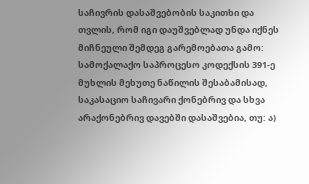საჩივრის დასაშვებობის საკითხი და თვლის, რომ იგი დაუშვებლად უნდა იქნეს მიჩნეული შემდეგ გარემოებათა გამო:
სამოქალაქო საპროცესო კოდექსის 391-ე მუხლის მეხუთე ნაწილის შესაბამისად, საკასაციო საჩივარი ქონებრივ და სხვა არაქონებრივ დავებში დასაშვებია, თუ: ა)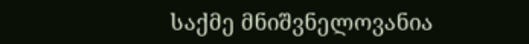საქმე მნიშვნელოვანია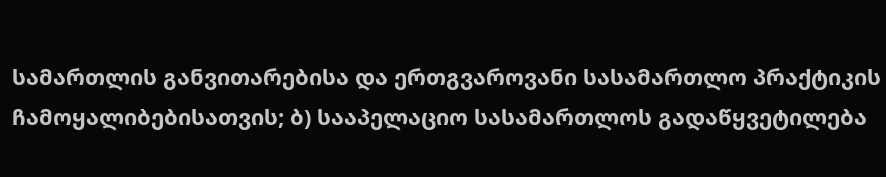სამართლის განვითარებისა და ერთგვაროვანი სასამართლო პრაქტიკის ჩამოყალიბებისათვის; ბ) სააპელაციო სასამართლოს გადაწყვეტილება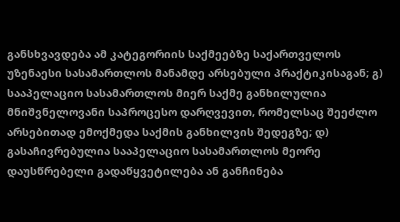განსხვავდება ამ კატეგორიის საქმეებზე საქართველოს უზენაესი სასამართლოს მანამდე არსებული პრაქტიკისაგან; გ) სააპელაციო სასამართლოს მიერ საქმე განხილულია მნიშვნელოვანი საპროცესო დარღვევით, რომელსაც შეეძლო არსებითად ემოქმედა საქმის განხილვის შედეგზე; დ) გასაჩივრებულია სააპელაციო სასამართლოს მეორე დაუსწრებელი გადაწყვეტილება ან განჩინება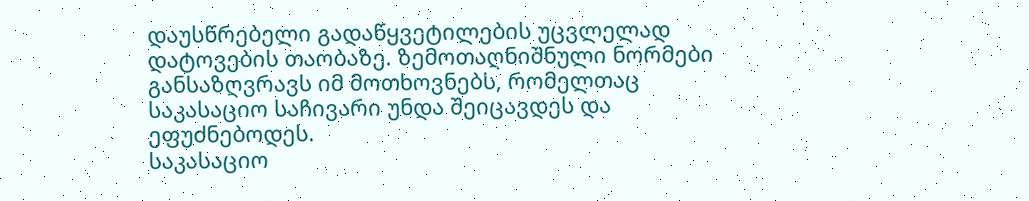დაუსწრებელი გადაწყვეტილების უცვლელად დატოვების თაობაზე. ზემოთაღნიშნული ნორმები განსაზღვრავს იმ მოთხოვნებს, რომელთაც საკასაციო საჩივარი უნდა შეიცავდეს და ეფუძნებოდეს.
საკასაციო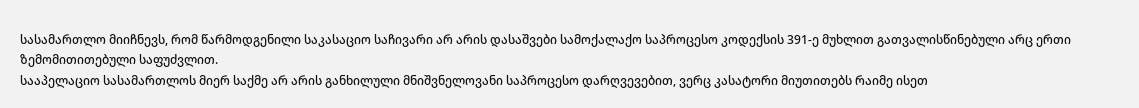სასამართლო მიიჩნევს, რომ წარმოდგენილი საკასაციო საჩივარი არ არის დასაშვები სამოქალაქო საპროცესო კოდექსის 391-ე მუხლით გათვალისწინებული არც ერთი ზემომითითებული საფუძვლით.
სააპელაციო სასამართლოს მიერ საქმე არ არის განხილული მნიშვნელოვანი საპროცესო დარღვევებით, ვერც კასატორი მიუთითებს რაიმე ისეთ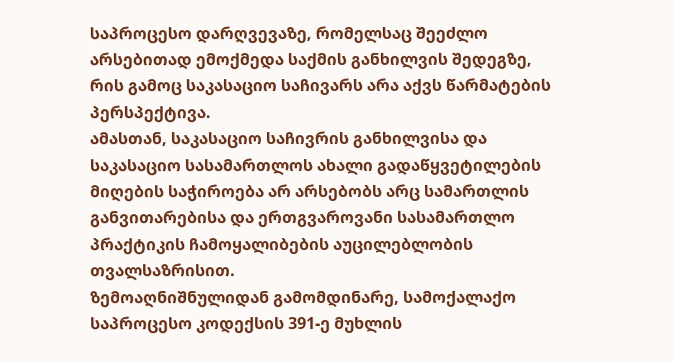საპროცესო დარღვევაზე, რომელსაც შეეძლო არსებითად ემოქმედა საქმის განხილვის შედეგზე, რის გამოც საკასაციო საჩივარს არა აქვს წარმატების პერსპექტივა.
ამასთან, საკასაციო საჩივრის განხილვისა და საკასაციო სასამართლოს ახალი გადაწყვეტილების მიღების საჭიროება არ არსებობს არც სამართლის განვითარებისა და ერთგვაროვანი სასამართლო პრაქტიკის ჩამოყალიბების აუცილებლობის თვალსაზრისით.
ზემოაღნიშნულიდან გამომდინარე, სამოქალაქო საპროცესო კოდექსის 391-ე მუხლის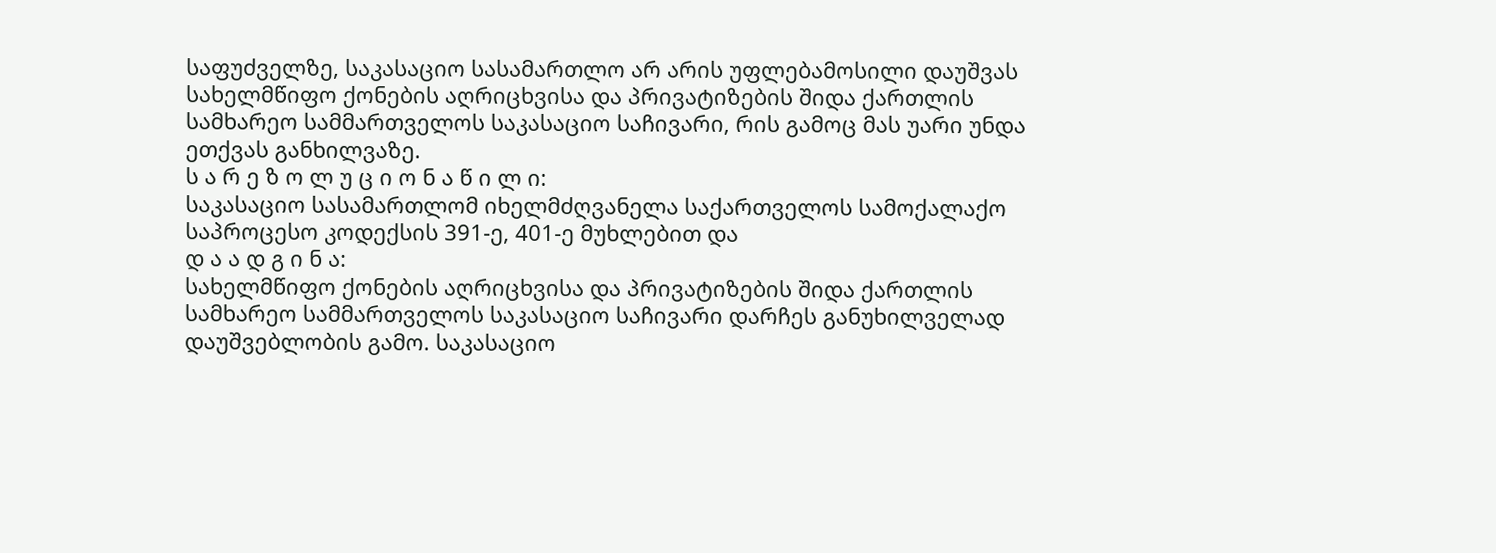საფუძველზე, საკასაციო სასამართლო არ არის უფლებამოსილი დაუშვას სახელმწიფო ქონების აღრიცხვისა და პრივატიზების შიდა ქართლის სამხარეო სამმართველოს საკასაციო საჩივარი, რის გამოც მას უარი უნდა ეთქვას განხილვაზე.
ს ა რ ე ზ ო ლ უ ც ი ო ნ ა წ ი ლ ი:
საკასაციო სასამართლომ იხელმძღვანელა საქართველოს სამოქალაქო საპროცესო კოდექსის 391-ე, 401-ე მუხლებით და
დ ა ა დ გ ი ნ ა:
სახელმწიფო ქონების აღრიცხვისა და პრივატიზების შიდა ქართლის სამხარეო სამმართველოს საკასაციო საჩივარი დარჩეს განუხილველად დაუშვებლობის გამო. საკასაციო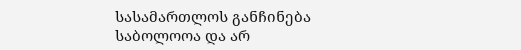სასამართლოს განჩინება საბოლოოა და არ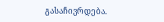გასაჩივრდება.